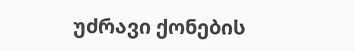უძრავი ქონების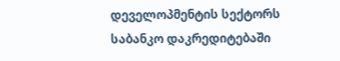დეველოპმენტის სექტორს საბანკო დაკრედიტებაში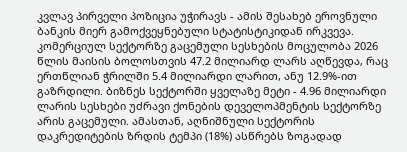კვლავ პირველი პოზიცია უჭირავს - ამის შესახებ ეროვნული ბანკის მიერ გამოქვეყნებული სტატისტიკიდან ირკვევა.
კომერციულ სექტორზე გაცემული სესხების მოცულობა 2026 წლის მაისის ბოლოსთვის 47.2 მილიარდ ლარს აღწევდა, რაც ერთწლიან ჭრილში 5.4 მილიარდი ლარით, ანუ 12.9%-ით გაზრდილი. ბიზნეს სექტორში ყველაზე მეტი - 4.96 მილიარდი ლარის სესხები უძრავი ქონების დეველოპმენტის სექტორზე არის გაცემული. ამასთან, აღნიშნული სექტორის დაკრედიტების ზრდის ტემპი (18%) ასწრებს ზოგადად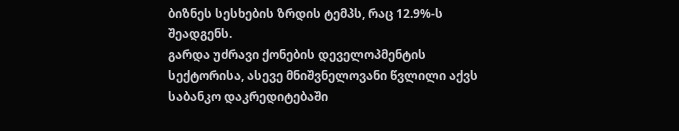ბიზნეს სესხების ზრდის ტემპს, რაც 12.9%-ს შეადგენს.
გარდა უძრავი ქონების დეველოპმენტის სექტორისა, ასევე მნიშვნელოვანი წვლილი აქვს საბანკო დაკრედიტებაში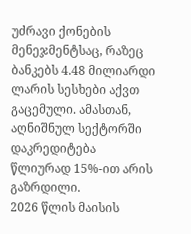უძრავი ქონების მენეჯმენტსაც, რაზეც ბანკებს 4.48 მილიარდი ლარის სესხები აქვთ გაცემული. ამასთან, აღნიშნულ სექტორში დაკრედიტება წლიურად 15%-ით არის გაზრდილი.
2026 წლის მაისის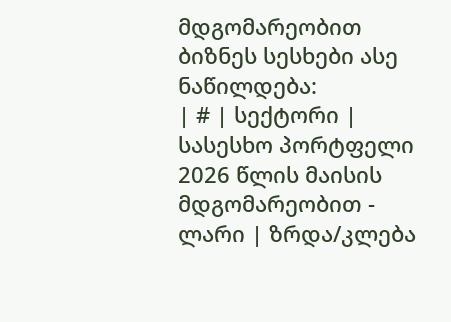მდგომარეობით ბიზნეს სესხები ასე ნაწილდება:
| # | სექტორი | სასესხო პორტფელი 2026 წლის მაისის მდგომარეობით - ლარი | ზრდა/კლება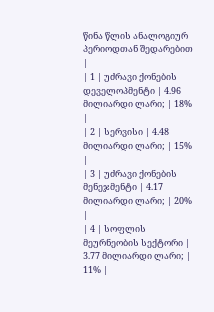წინა წლის ანალოგიურ პერიოდთან შედარებით |
| 1 | უძრავი ქონების დეველოპმენტი | 4.96 მილიარდი ლარი; | 18% |
| 2 | სერვისი | 4.48 მილიარდი ლარი; | 15% |
| 3 | უძრავი ქონების მენეჯმენტი | 4.17 მილიარდი ლარი; | 20% |
| 4 | სოფლის მეურნეობის სექტორი | 3.77 მილიარდი ლარი; | 11% |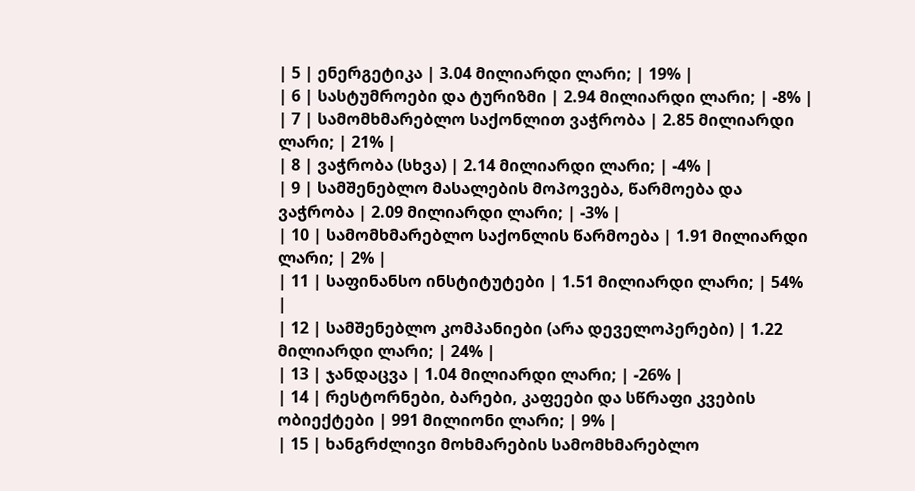| 5 | ენერგეტიკა | 3.04 მილიარდი ლარი; | 19% |
| 6 | სასტუმროები და ტურიზმი | 2.94 მილიარდი ლარი; | -8% |
| 7 | სამომხმარებლო საქონლით ვაჭრობა | 2.85 მილიარდი ლარი; | 21% |
| 8 | ვაჭრობა (სხვა) | 2.14 მილიარდი ლარი; | -4% |
| 9 | სამშენებლო მასალების მოპოვება, წარმოება და ვაჭრობა | 2.09 მილიარდი ლარი; | -3% |
| 10 | სამომხმარებლო საქონლის წარმოება | 1.91 მილიარდი ლარი; | 2% |
| 11 | საფინანსო ინსტიტუტები | 1.51 მილიარდი ლარი; | 54% |
| 12 | სამშენებლო კომპანიები (არა დეველოპერები) | 1.22 მილიარდი ლარი; | 24% |
| 13 | ჯანდაცვა | 1.04 მილიარდი ლარი; | -26% |
| 14 | რესტორნები, ბარები, კაფეები და სწრაფი კვების ობიექტები | 991 მილიონი ლარი; | 9% |
| 15 | ხანგრძლივი მოხმარების სამომხმარებლო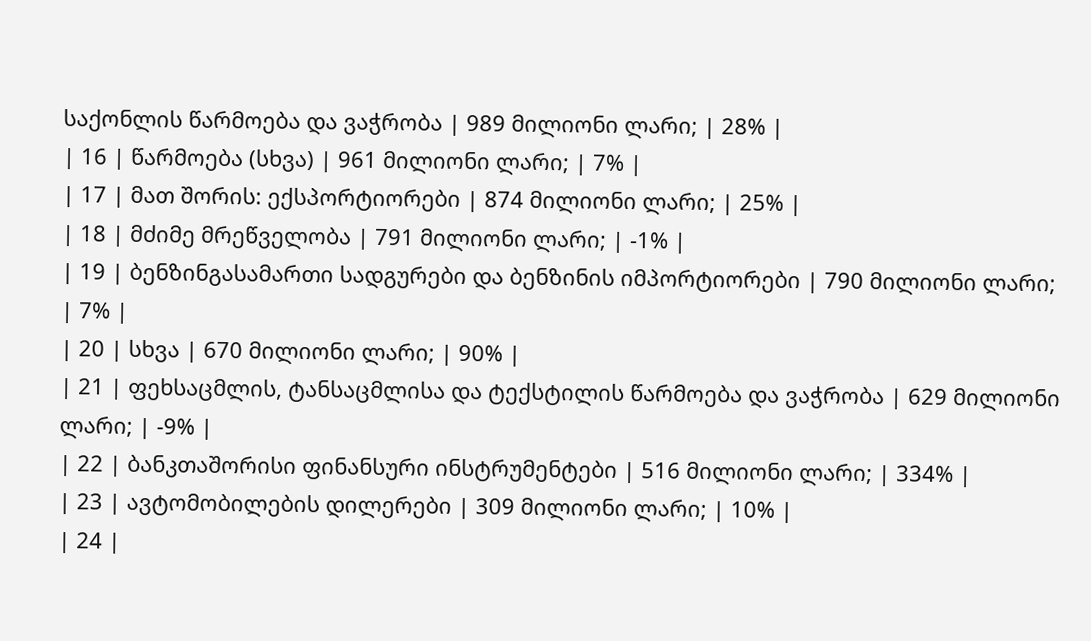საქონლის წარმოება და ვაჭრობა | 989 მილიონი ლარი; | 28% |
| 16 | წარმოება (სხვა) | 961 მილიონი ლარი; | 7% |
| 17 | მათ შორის: ექსპორტიორები | 874 მილიონი ლარი; | 25% |
| 18 | მძიმე მრეწველობა | 791 მილიონი ლარი; | -1% |
| 19 | ბენზინგასამართი სადგურები და ბენზინის იმპორტიორები | 790 მილიონი ლარი; | 7% |
| 20 | სხვა | 670 მილიონი ლარი; | 90% |
| 21 | ფეხსაცმლის, ტანსაცმლისა და ტექსტილის წარმოება და ვაჭრობა | 629 მილიონი ლარი; | -9% |
| 22 | ბანკთაშორისი ფინანსური ინსტრუმენტები | 516 მილიონი ლარი; | 334% |
| 23 | ავტომობილების დილერები | 309 მილიონი ლარი; | 10% |
| 24 |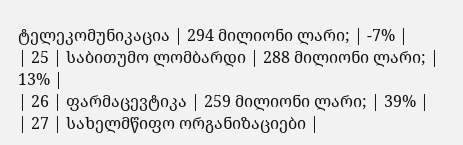ტელეკომუნიკაცია | 294 მილიონი ლარი; | -7% |
| 25 | საბითუმო ლომბარდი | 288 მილიონი ლარი; | 13% |
| 26 | ფარმაცევტიკა | 259 მილიონი ლარი; | 39% |
| 27 | სახელმწიფო ორგანიზაციები |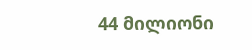44 მილიონი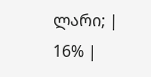ლარი; | 16% |